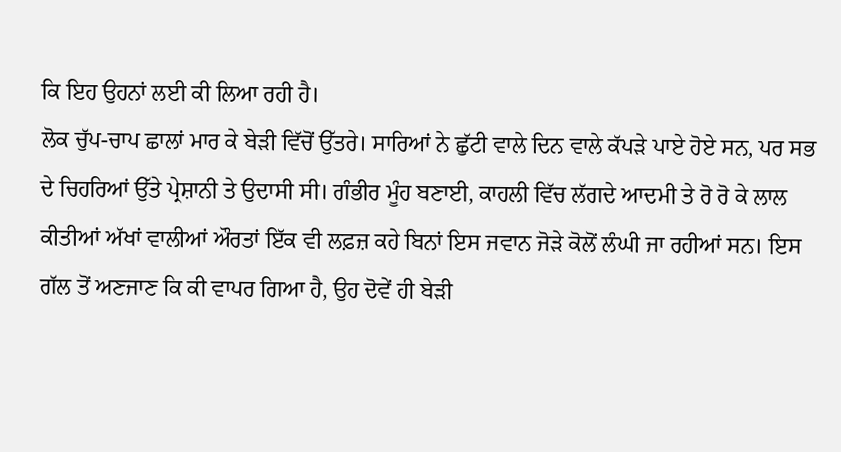ਕਿ ਇਹ ਉਹਨਾਂ ਲਈ ਕੀ ਲਿਆ ਰਹੀ ਹੈ।
ਲੋਕ ਚੁੱਪ-ਚਾਪ ਛਾਲਾਂ ਮਾਰ ਕੇ ਬੇੜੀ ਵਿੱਚੋਂ ਉੱਤਰੇ। ਸਾਰਿਆਂ ਨੇ ਛੁੱਟੀ ਵਾਲੇ ਦਿਨ ਵਾਲੇ ਕੱਪੜੇ ਪਾਏ ਹੋਏ ਸਨ, ਪਰ ਸਭ ਦੇ ਚਿਹਰਿਆਂ ਉੱਤੇ ਪ੍ਰੇਸ਼ਾਨੀ ਤੇ ਉਦਾਸੀ ਸੀ। ਗੰਭੀਰ ਮੂੰਹ ਬਣਾਈ, ਕਾਹਲੀ ਵਿੱਚ ਲੱਗਦੇ ਆਦਮੀ ਤੇ ਰੋ ਰੋ ਕੇ ਲਾਲ ਕੀਤੀਆਂ ਅੱਖਾਂ ਵਾਲੀਆਂ ਔਰਤਾਂ ਇੱਕ ਵੀ ਲਫ਼ਜ਼ ਕਹੇ ਬਿਨਾਂ ਇਸ ਜਵਾਨ ਜੋੜੇ ਕੋਲੋਂ ਲੰਘੀ ਜਾ ਰਹੀਆਂ ਸਨ। ਇਸ ਗੱਲ ਤੋਂ ਅਣਜਾਣ ਕਿ ਕੀ ਵਾਪਰ ਗਿਆ ਹੈ, ਉਹ ਦੋਵੇਂ ਹੀ ਬੇੜੀ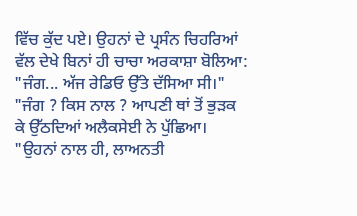ਵਿੱਚ ਕੁੱਦ ਪਏ। ਉਹਨਾਂ ਦੇ ਪ੍ਰਸੰਨ ਚਿਹਰਿਆਂ ਵੱਲ ਦੇਖੇ ਬਿਨਾਂ ਹੀ ਚਾਚਾ ਅਰਕਾਸ਼ਾ ਬੋਲਿਆ:
"ਜੰਗ... ਅੱਜ ਰੇਡਿਓ ਉੱਤੇ ਦੱਸਿਆ ਸੀ।"
"ਜੰਗ ? ਕਿਸ ਨਾਲ ? ਆਪਣੀ ਥਾਂ ਤੋਂ ਭੁੜਕ ਕੇ ਉੱਠਦਿਆਂ ਅਲੈਕਸੇਈ ਨੇ ਪੁੱਛਿਆ।
"ਉਹਨਾਂ ਨਾਲ ਹੀ, ਲਾਅਨਤੀ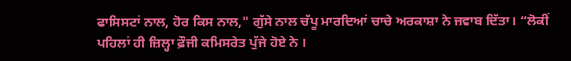ਫਾਸਿਸਟਾਂ ਨਾਲ, ਹੋਰ ਕਿਸ ਨਾਲ," ਗੁੱਸੇ ਨਾਲ ਚੱਪੂ ਮਾਰਦਿਆਂ ਚਾਚੇ ਅਰਕਾਸ਼ਾ ਨੇ ਜਵਾਬ ਦਿੱਤਾ। “ਲੋਕੀਂ ਪਹਿਲਾਂ ਹੀ ਜ਼ਿਲ੍ਹਾ ਫ਼ੌਜੀ ਕਮਿਸਰੇਤ ਪੁੱਜੇ ਹੋਏ ਨੇ ।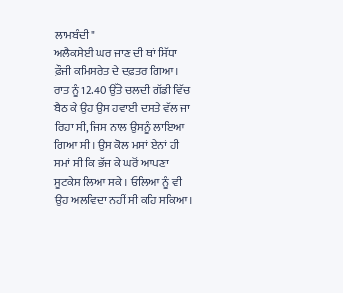ਲਾਮਬੰਦੀ"
ਅਲੈਕਸੇਈ ਘਰ ਜਾਣ ਦੀ ਥਾਂ ਸਿੱਧਾ ਫ਼ੌਜੀ ਕਮਿਸਰੇਤ ਦੇ ਦਫ਼ਤਰ ਗਿਆ। ਰਾਤ ਨੂੰ 12.40 ਉੱਤੇ ਚਲਦੀ ਗੱਡੀ ਵਿੱਚ ਬੈਠ ਕੇ ਉਹ ਉਸ ਹਵਾਈ ਦਸਤੇ ਵੱਲ ਜਾ ਰਿਹਾ ਸੀ, ਜਿਸ ਨਾਲ ਉਸਨੂੰ ਲਾਇਆ ਗਿਆ ਸੀ। ਉਸ ਕੋਲ ਮਸਾਂ ਏਨਾਂ ਹੀ ਸਮਾਂ ਸੀ ਕਿ ਭੱਜ ਕੇ ਘਰੋਂ ਆਪਣਾ ਸੂਟਕੇਸ ਲਿਆ ਸਕੇ । ਓਲਿਆ ਨੂੰ ਵੀ ਉਹ ਅਲਵਿਦਾ ਨਹੀਂ ਸੀ ਕਹਿ ਸਕਿਆ।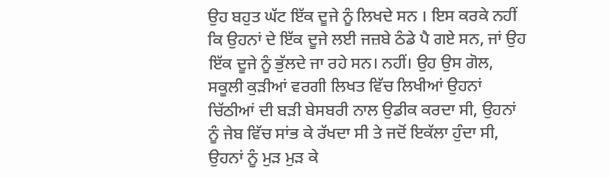ਉਹ ਬਹੁਤ ਘੱਟ ਇੱਕ ਦੂਜੇ ਨੂੰ ਲਿਖਦੇ ਸਨ । ਇਸ ਕਰਕੇ ਨਹੀਂ ਕਿ ਉਹਨਾਂ ਦੇ ਇੱਕ ਦੂਜੇ ਲਈ ਜਜ਼ਬੇ ਠੰਡੇ ਪੈ ਗਏ ਸਨ, ਜਾਂ ਉਹ ਇੱਕ ਦੂਜੇ ਨੂੰ ਭੁੱਲਦੇ ਜਾ ਰਹੇ ਸਨ। ਨਹੀਂ। ਉਹ ਉਸ ਗੋਲ, ਸਕੂਲੀ ਕੁੜੀਆਂ ਵਰਗੀ ਲਿਖਤ ਵਿੱਚ ਲਿਖੀਆਂ ਉਹਨਾਂ ਚਿੱਠੀਆਂ ਦੀ ਬੜੀ ਬੇਸਬਰੀ ਨਾਲ ਉਡੀਕ ਕਰਦਾ ਸੀ, ਉਹਨਾਂ ਨੂੰ ਜੇਬ ਵਿੱਚ ਸਾਂਭ ਕੇ ਰੱਖਦਾ ਸੀ ਤੇ ਜਦੋਂ ਇਕੱਲਾ ਹੁੰਦਾ ਸੀ, ਉਹਨਾਂ ਨੂੰ ਮੁੜ ਮੁੜ ਕੇ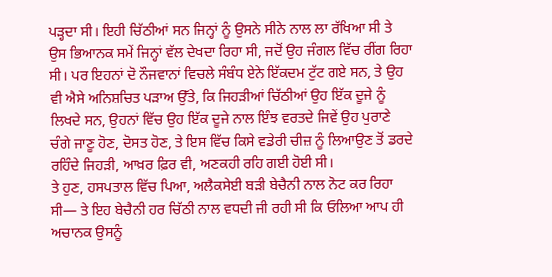ਪੜ੍ਹਦਾ ਸੀ। ਇਹੀ ਚਿੱਠੀਆਂ ਸਨ ਜਿਨ੍ਹਾਂ ਨੂੰ ਉਸਨੇ ਸੀਨੇ ਨਾਲ ਲਾ ਰੱਖਿਆ ਸੀ ਤੇ ਉਸ ਭਿਆਨਕ ਸਮੇਂ ਜਿਨ੍ਹਾਂ ਵੱਲ ਦੇਖਦਾ ਰਿਹਾ ਸੀ, ਜਦੋਂ ਉਹ ਜੰਗਲ ਵਿੱਚ ਰੀਂਗ ਰਿਹਾ ਸੀ। ਪਰ ਇਹਨਾਂ ਦੋ ਨੌਜਵਾਨਾਂ ਵਿਚਲੇ ਸੰਬੰਧ ਏਨੇ ਇੱਕਦਮ ਟੁੱਟ ਗਏ ਸਨ, ਤੇ ਉਹ ਵੀ ਐਸੇ ਅਨਿਸ਼ਚਿਤ ਪੜਾਅ ਉੱਤੇ, ਕਿ ਜਿਹੜੀਆਂ ਚਿੱਠੀਆਂ ਉਹ ਇੱਕ ਦੂਜੇ ਨੂੰ ਲਿਖਦੇ ਸਨ, ਉਹਨਾਂ ਵਿੱਚ ਉਹ ਇੱਕ ਦੂਜੇ ਨਾਲ ਇੰਝ ਵਰਤਦੇ ਜਿਵੇਂ ਉਹ ਪੁਰਾਣੇ ਚੰਗੇ ਜਾਣੂ ਹੋਣ, ਦੋਸਤ ਹੋਣ, ਤੇ ਇਸ ਵਿੱਚ ਕਿਸੇ ਵਡੇਰੀ ਚੀਜ਼ ਨੂੰ ਲਿਆਉਣ ਤੋਂ ਡਰਦੇ ਰਹਿੰਦੇ ਜਿਹੜੀ, ਆਖ਼ਰ ਫ਼ਿਰ ਵੀ, ਅਣਕਹੀ ਰਹਿ ਗਈ ਹੋਈ ਸੀ।
ਤੇ ਹੁਣ, ਹਸਪਤਾਲ ਵਿੱਚ ਪਿਆ, ਅਲੈਕਸੇਈ ਬੜੀ ਬੇਚੈਨੀ ਨਾਲ ਨੋਟ ਕਰ ਰਿਹਾ ਸੀ— ਤੇ ਇਹ ਬੇਚੈਨੀ ਹਰ ਚਿੱਠੀ ਨਾਲ ਵਧਦੀ ਜੀ ਰਹੀ ਸੀ ਕਿ ਓਲਿਆ ਆਪ ਹੀ ਅਚਾਨਕ ਉਸਨੂੰ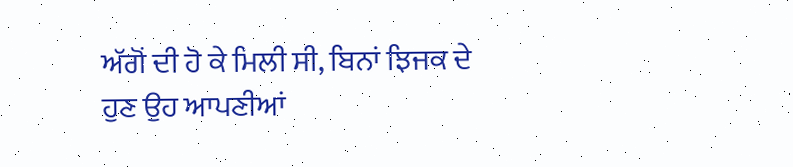ਅੱਗੋਂ ਦੀ ਹੋ ਕੇ ਮਿਲੀ ਸੀ, ਬਿਨਾਂ ਝਿਜਕ ਦੇ ਹੁਣ ਉਹ ਆਪਣੀਆਂ